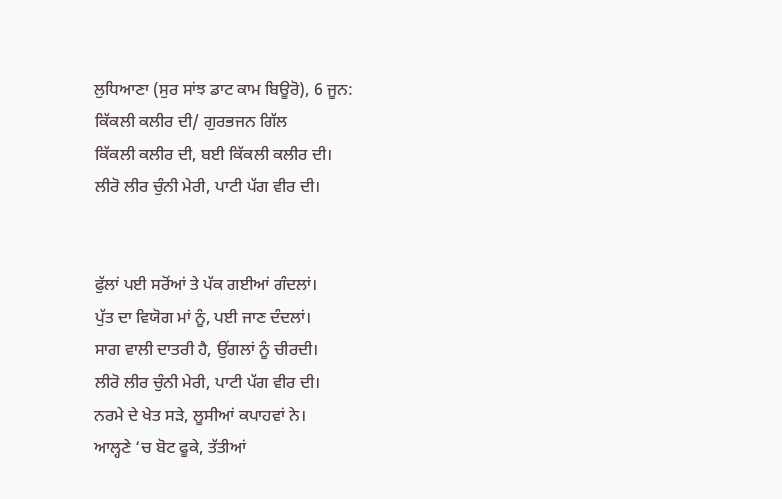ਲੁਧਿਆਣਾ (ਸੁਰ ਸਾਂਝ ਡਾਟ ਕਾਮ ਬਿਊਰੋ), 6 ਜੂਨ:
ਕਿੱਕਲੀ ਕਲੀਰ ਦੀ/ ਗੁਰਭਜਨ ਗਿੱਲ
ਕਿੱਕਲੀ ਕਲੀਰ ਦੀ, ਬਈ ਕਿੱਕਲੀ ਕਲੀਰ ਦੀ।
ਲੀਰੋ ਲੀਰ ਚੁੰਨੀ ਮੇਰੀ, ਪਾਟੀ ਪੱਗ ਵੀਰ ਦੀ।


ਫੁੱਲਾਂ ਪਈ ਸਰੋਂਆਂ ਤੇ ਪੱਕ ਗਈਆਂ ਗੰਦਲਾਂ।
ਪੁੱਤ ਦਾ ਵਿਯੋਗ ਮਾਂ ਨੂੰ, ਪਈ ਜਾਣ ਦੰਦਲਾਂ।
ਸਾਗ ਵਾਲੀ ਦਾਤਰੀ ਹੈ, ਉਂਗਲਾਂ ਨੂੰ ਚੀਰਦੀ।
ਲੀਰੋ ਲੀਰ ਚੁੰਨੀ ਮੇਰੀ, ਪਾਟੀ ਪੱਗ ਵੀਰ ਦੀ।
ਨਰਮੇ ਦੇ ਖੇਤ ਸੜੇ, ਲੂਸੀਆਂ ਕਪਾਹਵਾਂ ਨੇ।
ਆਲ੍ਹਣੇ ‘ਚ ਬੋਟ ਫੂਕੇ, ਤੱਤੀਆਂ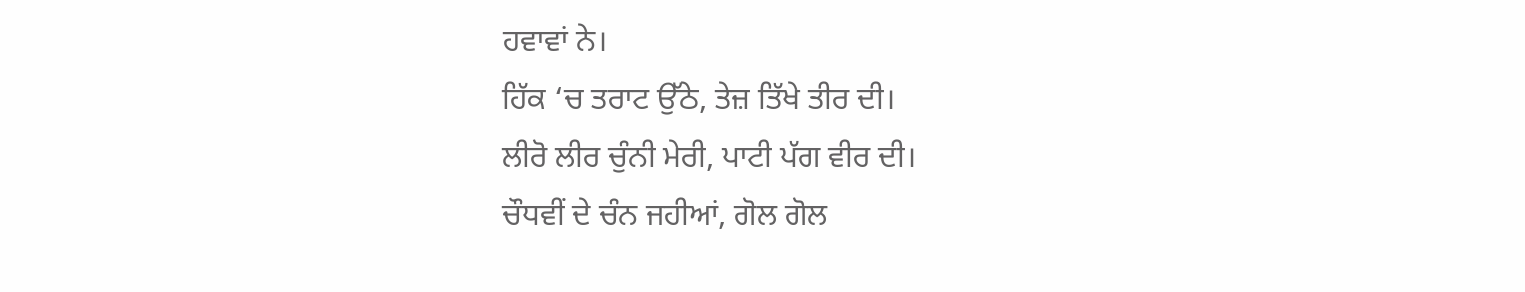ਹਵਾਵਾਂ ਨੇ।
ਹਿੱਕ ‘ਚ ਤਰਾਟ ਉੱਠੇ, ਤੇਜ਼ ਤਿੱਖੇ ਤੀਰ ਦੀ।
ਲੀਰੋ ਲੀਰ ਚੁੰਨੀ ਮੇਰੀ, ਪਾਟੀ ਪੱਗ ਵੀਰ ਦੀ।
ਚੌਧਵੀਂ ਦੇ ਚੰਨ ਜਹੀਆਂ, ਗੋਲ ਗੋਲ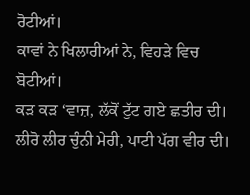ਰੋਟੀਆਂ।
ਕਾਵਾਂ ਨੇ ਖਿਲਾਰੀਆਂ ਨੇ, ਵਿਹੜੇ ਵਿਚ ਬੋਟੀਆਂ।
ਕੜ ਕੜ ‘ਵਾਜ਼, ਲੱਕੋਂ ਟੁੱਟ ਗਏ ਛਤੀਰ ਦੀ।
ਲੀਰੋ ਲੀਰ ਚੁੰਨੀ ਮੇਰੀ, ਪਾਟੀ ਪੱਗ ਵੀਰ ਦੀ।